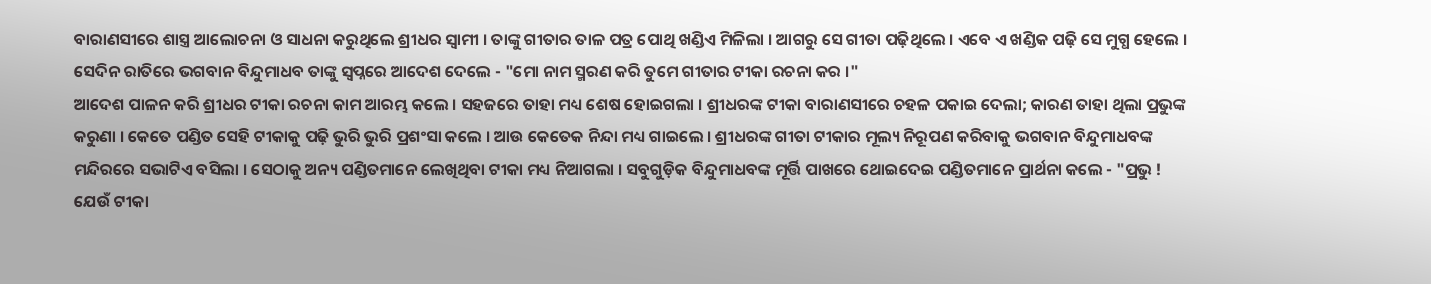ବାରାଣସୀରେ ଶାସ୍ତ୍ର ଆଲୋଚନା ଓ ସାଧନା କରୁଥିଲେ ଶ୍ରୀଧର ସ୍ୱାମୀ । ତାଙ୍କୁ ଗୀତାର ତାଳ ପତ୍ର ପୋଥି ଖଣ୍ଡିଏ ମିଳିଲା । ଆଗରୁ ସେ ଗୀତା ପଢ଼ିଥିଲେ । ଏବେ ଏ ଖଣ୍ଡିକ ପଢ଼ି ସେ ମୁଗ୍ଧ ହେଲେ । ସେଦିନ ରାତିରେ ଭଗବାନ ବିନ୍ଦୁମାଧବ ତାଙ୍କୁ ସ୍ୱପ୍ନରେ ଆଦେଶ ଦେଲେ - "ମୋ ନାମ ସ୍ମରଣ କରି ତୁମେ ଗୀତାର ଟୀକା ରଚନା କର ।"
ଆଦେଶ ପାଳନ କରି ଶ୍ରୀଧର ଟୀକା ରଚନା କାମ ଆରମ୍ଭ କଲେ । ସହଜରେ ତାହା ମଧ୍ୟ ଶେଷ ହୋଇଗଲା । ଶ୍ରୀଧରଙ୍କ ଟୀକା ବାରାଣସୀରେ ଚହଳ ପକାଇ ଦେଲା; କାରଣ ତାହା ଥିଲା ପ୍ରଭୁଙ୍କ କରୁଣା । କେତେ ପଣ୍ଡିତ ସେହି ଟୀକାକୁ ପଢ଼ି ଭୁରି ଭୁରି ପ୍ରଶଂସା କଲେ । ଆଉ କେତେକ ନିନ୍ଦା ମଧ୍ୟ ଗାଇଲେ । ଶ୍ରୀଧରଙ୍କ ଗୀତା ଟୀକାର ମୂଲ୍ୟ ନିରୂପଣ କରିବାକୁ ଭଗବାନ ବିନ୍ଦୁମାଧବଙ୍କ ମନ୍ଦିରରେ ସଭାଟିଏ ବସିଲା । ସେଠାକୁ ଅନ୍ୟ ପଣ୍ଡିତମାନେ ଲେଖିଥିବା ଟୀକା ମଧ୍ୟ ନିଆଗଲା । ସବୁଗୁଡ଼ିକ ବିନ୍ଦୁମାଧବଙ୍କ ମୂର୍ତ୍ତି ପାଖରେ ଥୋଇଦେଇ ପଣ୍ଡିତମାନେ ପ୍ରାର୍ଥନା କଲେ - "ପ୍ରଭୁ ! ଯେଉଁ ଟୀକା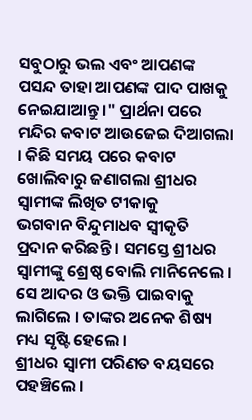ସବୁଠାରୁ ଭଲ ଏବଂ ଆପଣଙ୍କ ପସନ୍ଦ ତାହା ଆପଣଙ୍କ ପାଦ ପାଖକୁ ନେଇଯାଆନ୍ତୁ ।" ପ୍ରାର୍ଥନା ପରେ ମନ୍ଦିର କବାଟ ଆଉଜେଇ ଦିଆଗଲା । କିଛି ସମୟ ପରେ କବାଟ ଖୋଲିବାରୁ ଜଣାଗଲା ଶ୍ରୀଧର ସ୍ୱାମୀଙ୍କ ଲିଖିତ ଟୀକାକୁ
ଭଗବାନ ବିନ୍ଦୁମାଧବ ସ୍ୱୀକୃତି ପ୍ରଦାନ କରିଛନ୍ତି । ସମସ୍ତେ ଶ୍ରୀଧର ସ୍ୱାମୀଙ୍କୁ ଶ୍ରେଷ୍ଠ ବୋଲି ମାନିନେଲେ । ସେ ଆଦର ଓ ଭକ୍ତି ପାଇବାକୁ ଲାଗିଲେ । ତାଙ୍କର ଅନେକ ଶିଷ୍ୟ ମଧ୍ୟ ସୃଷ୍ଟି ହେଲେ ।
ଶ୍ରୀଧର ସ୍ୱାମୀ ପରିଣତ ବୟସରେ ପହଞ୍ଚିଲେ ।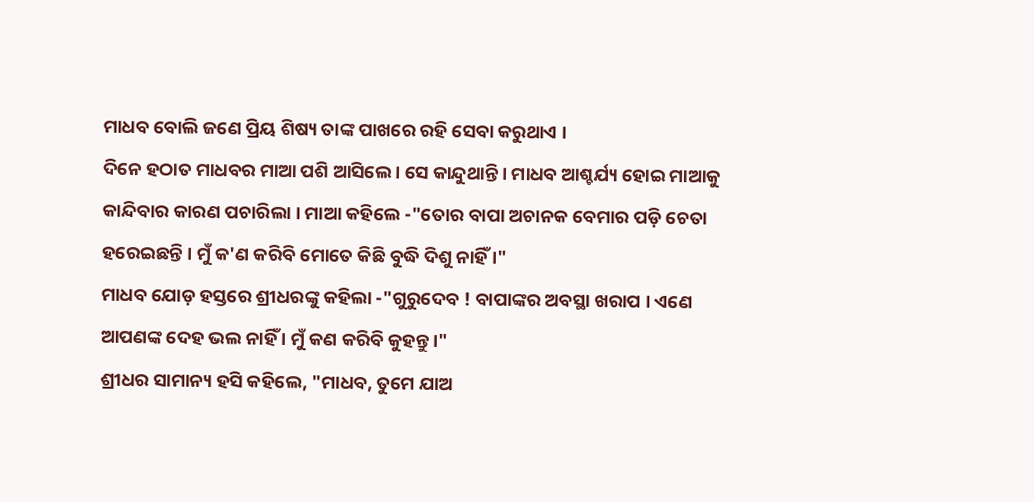ମାଧବ ବୋଲି ଜଣେ ପ୍ରିୟ ଶିଷ୍ୟ ତାଙ୍କ ପାଖରେ ରହି ସେବା କରୁଥାଏ ।
ଦିନେ ହଠାତ ମାଧବର ମାଆ ପଶି ଆସିଲେ । ସେ କାନ୍ଦୁଥାନ୍ତି । ମାଧବ ଆଶ୍ଚର୍ଯ୍ୟ ହୋଇ ମାଆକୁ କାନ୍ଦିବାର କାରଣ ପଚାରିଲା । ମାଆ କହିଲେ -"ତୋର ବାପା ଅଚାନକ ବେମାର ପଡ଼ି ଚେତା ହରେଇଛନ୍ତି । ମୁଁ କ'ଣ କରିବି ମୋତେ କିଛି ବୁଦ୍ଧି ଦିଶୁ ନାହିଁ ।"
ମାଧବ ଯୋଡ଼ ହସ୍ତରେ ଶ୍ରୀଧରଙ୍କୁ କହିଲା -"ଗୁରୁଦେବ ! ବାପାଙ୍କର ଅବସ୍ଥା ଖରାପ । ଏଣେ ଆପଣଙ୍କ ଦେହ ଭଲ ନାହିଁ । ମୁଁ କଣ କରିବି କୁହନ୍ତୁ ।"
ଶ୍ରୀଧର ସାମାନ୍ୟ ହସି କହିଲେ, "ମାଧବ, ତୁମେ ଯାଅ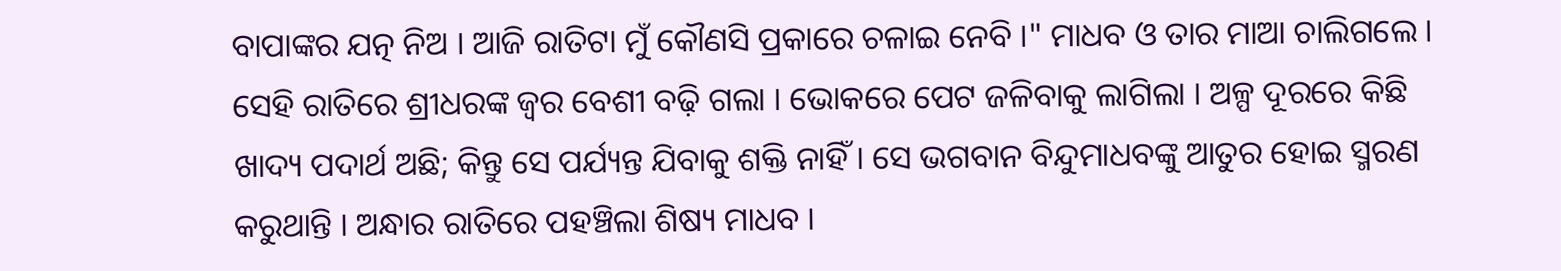ବାପାଙ୍କର ଯତ୍ନ ନିଅ । ଆଜି ରାତିଟା ମୁଁ କୌଣସି ପ୍ରକାରେ ଚଳାଇ ନେବି ।" ମାଧବ ଓ ତାର ମାଆ ଚାଲିଗଲେ । ସେହି ରାତିରେ ଶ୍ରୀଧରଙ୍କ ଜ୍ୱର ବେଶୀ ବଢ଼ି ଗଲା । ଭୋକରେ ପେଟ ଜଳିବାକୁ ଲାଗିଲା । ଅଳ୍ପ ଦୂରରେ କିଛି ଖାଦ୍ୟ ପଦାର୍ଥ ଅଛି; କିନ୍ତୁ ସେ ପର୍ଯ୍ୟନ୍ତ ଯିବାକୁ ଶକ୍ତି ନାହିଁ । ସେ ଭଗବାନ ବିନ୍ଦୁମାଧବଙ୍କୁ ଆତୁର ହୋଇ ସ୍ମରଣ କରୁଥାନ୍ତି । ଅନ୍ଧାର ରାତିରେ ପହଞ୍ଚିଲା ଶିଷ୍ୟ ମାଧବ ।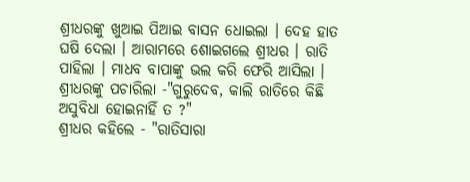ଶ୍ରୀଧରଙ୍କୁ ଖୁଆଇ ପିଆଇ ବାସନ ଧୋଇଲା । ଦେହ ହାତ ଘଷି ଦେଲା । ଆରାମରେ ଶୋଇଗଲେ ଶ୍ରୀଧର । ରାତି ପାହିଲା । ମାଧବ ବାପାଙ୍କୁ ଭଲ କରି ଫେରି ଆସିଲା । ଶ୍ରୀଧରଙ୍କୁ ପଚାରିଲା -"ଗୁରୁଦେବ, କାଲି ରାତିରେ କିଛି ଅସୁବିଧା ହୋଇନାହିଁ ତ ?"
ଶ୍ରୀଧର କହିଲେ - "ରାତିସାରା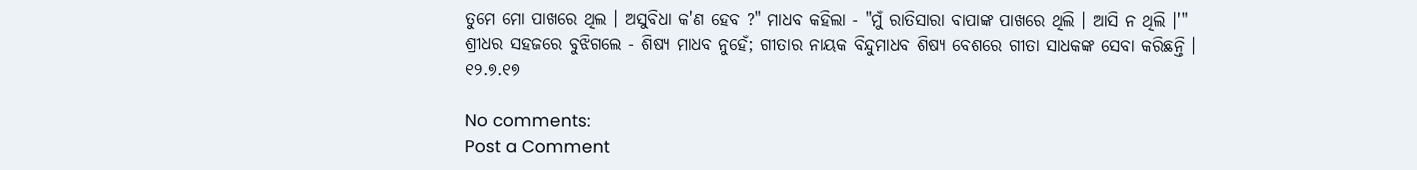ତୁମେ ମୋ ପାଖରେ ଥିଲ । ଅସୁବିଧା କ'ଣ ହେବ ?" ମାଧବ କହିଲା - "ମୁଁ ରାତିସାରା ବାପାଙ୍କ ପାଖରେ ଥିଲି । ଆସି ନ ଥିଲି ।'" ଶ୍ରୀଧର ସହଜରେ ବୁଝିଗଲେ - ଶିଷ୍ୟ ମାଧବ ନୁହେଁ; ଗୀତାର ନାୟକ ବିନ୍ଦୁମାଧବ ଶିଷ୍ୟ ବେଶରେ ଗୀତା ସାଧକଙ୍କ ସେବା କରିଛନ୍ତି ।
୧୨.୭.୧୭

No comments:
Post a Comment